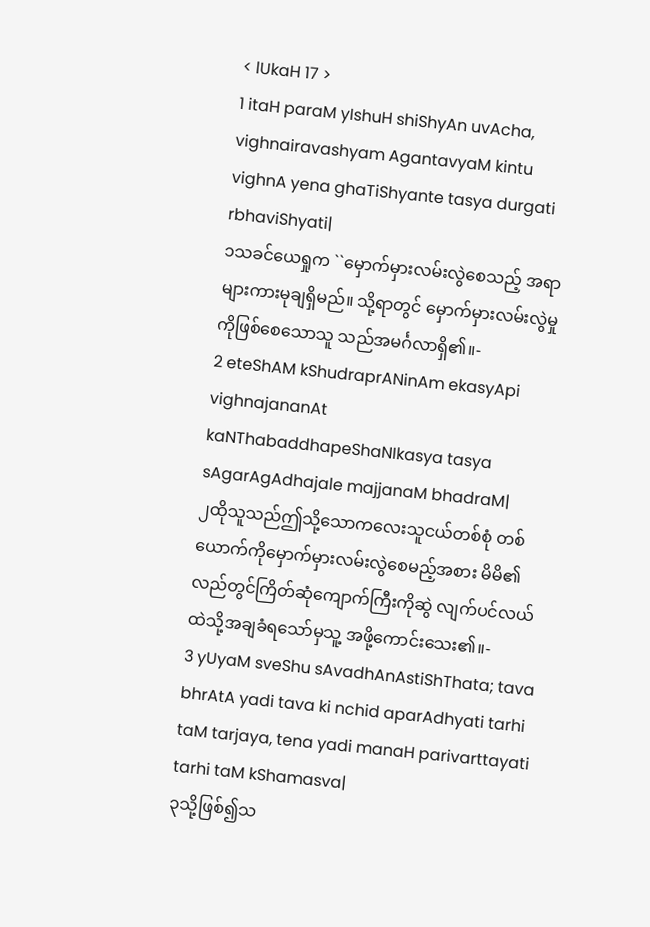< lUkaH 17 >
1 itaH paraM yIshuH shiShyAn uvAcha, vighnairavashyam AgantavyaM kintu vighnA yena ghaTiShyante tasya durgati rbhaviShyati|
၁သခင်ယေရှုက ``မှောက်မှားလမ်းလွဲစေသည့် အရာများကားမုချရှိမည်။ သို့ရာတွင် မှောက်မှားလမ်းလွဲမှုကိုဖြစ်စေသောသူ သည်အမင်္ဂလာရှိ၏။-
2 eteShAM kShudraprANinAm ekasyApi vighnajananAt kaNThabaddhapeShaNIkasya tasya sAgarAgAdhajale majjanaM bhadraM|
၂ထိုသူသည်ဤသို့သောကလေးသူငယ်တစ်စုံ တစ်ယောက်ကိုမှောက်မှားလမ်းလွဲစေမည့်အစား မိမိ၏လည်တွင်ကြိတ်ဆုံကျောက်ကြီးကိုဆွဲ လျက်ပင်လယ်ထဲသို့အချခံရသော်မှသူ့ အဖို့ကောင်းသေး၏။-
3 yUyaM sveShu sAvadhAnAstiShThata; tava bhrAtA yadi tava ki nchid aparAdhyati tarhi taM tarjaya, tena yadi manaH parivarttayati tarhi taM kShamasva|
၃သို့ဖြစ်၍သ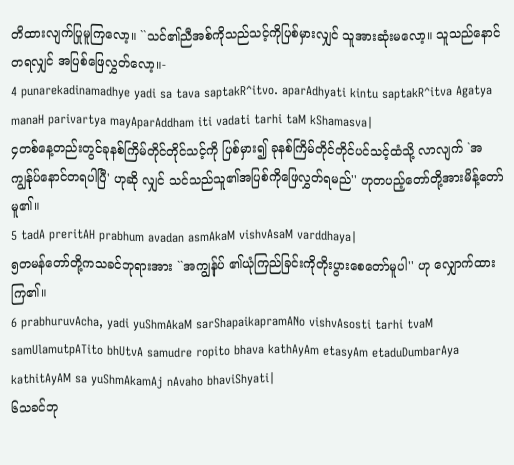တိထားလျက်ပြုမူကြလော့။ ``သင်၏ညီအစ်ကိုသည်သင့်ကိုပြစ်မှားလျှင် သူအားဆုံးမလော့။ သူသည်နောင်တရလျှင် အပြစ်ဖြေလွှတ်လော့။-
4 punarekadinamadhye yadi sa tava saptakR^itvo. aparAdhyati kintu saptakR^itva Agatya manaH parivartya mayAparAddham iti vadati tarhi taM kShamasva|
၄တစ်နေ့တည်းတွင်ခုနစ်ကြိမ်တိုင်တိုင်သင့်ကို ပြစ်မှား၍ ခုနစ်ကြိမ်တိုင်တိုင်ပင်သင့်ထံသို့ လာလျက် `အကျွန်ုပ်နောင်တရပါပြီ' ဟုဆို လျှင် သင်သည်သူ၏အပြစ်ကိုဖြေလွှတ်ရမည်'' ဟုတပည့်တော်တို့အားမိန့်တော်မူ၏။
5 tadA preritAH prabhum avadan asmAkaM vishvAsaM varddhaya|
၅တမန်တော်တို့ကသခင်ဘုရားအား ``အကျွန်ုပ် ၏ယုံကြည်ခြင်းကိုတိုးပွားစေတော်မူပါ'' ဟု လျှောက်ထားကြ၏။
6 prabhuruvAcha, yadi yuShmAkaM sarShapaikapramANo vishvAsosti tarhi tvaM samUlamutpATito bhUtvA samudre ropito bhava kathAyAm etasyAm etaduDumbarAya kathitAyAM sa yuShmAkamAj nAvaho bhaviShyati|
၆သခင်ဘု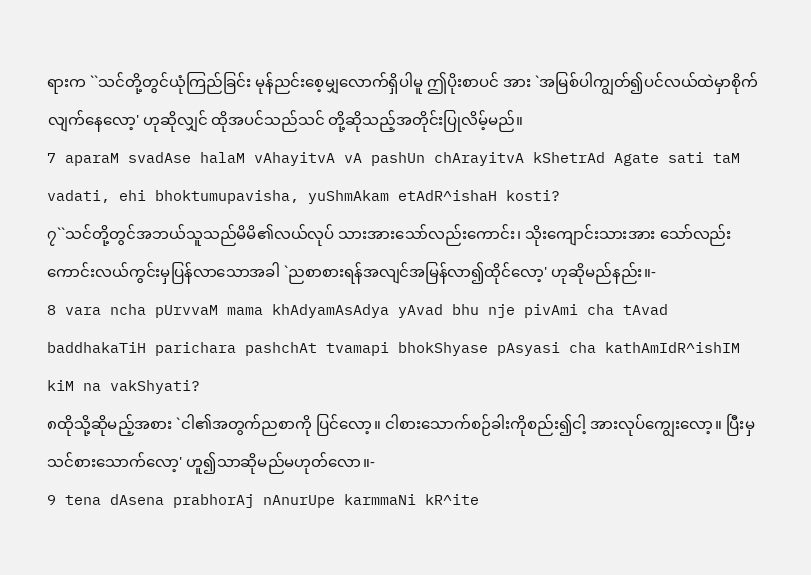ရားက ``သင်တို့တွင်ယုံကြည်ခြင်း မုန်ညင်းစေ့မျှလောက်ရှိပါမူ ဤပိုးစာပင် အား `အမြစ်ပါကျွတ်၍ပင်လယ်ထဲမှာစိုက် လျက်နေလော့' ဟုဆိုလျှင် ထိုအပင်သည်သင် တို့ဆိုသည့်အတိုင်းပြုလိမ့်မည်။
7 aparaM svadAse halaM vAhayitvA vA pashUn chArayitvA kShetrAd Agate sati taM vadati, ehi bhoktumupavisha, yuShmAkam etAdR^ishaH kosti?
၇``သင်တို့တွင်အဘယ်သူသည်မိမိ၏လယ်လုပ် သားအားသော်လည်းကောင်း၊ သိုးကျောင်းသားအား သော်လည်းကောင်းလယ်ကွင်းမှပြန်လာသောအခါ `ညစာစားရန်အလျင်အမြန်လာ၍ထိုင်လော့' ဟုဆိုမည်နည်း။-
8 vara ncha pUrvvaM mama khAdyamAsAdya yAvad bhu nje pivAmi cha tAvad baddhakaTiH parichara pashchAt tvamapi bhokShyase pAsyasi cha kathAmIdR^ishIM kiM na vakShyati?
၈ထိုသို့ဆိုမည့်အစား `ငါ၏အတွက်ညစာကို ပြင်လော့။ ငါစားသောက်စဉ်ခါးကိုစည်း၍ငါ့ အားလုပ်ကျွေးလော့။ ပြီးမှသင်စားသောက်လော့' ဟူ၍သာဆိုမည်မဟုတ်လော။-
9 tena dAsena prabhorAj nAnurUpe karmmaNi kR^ite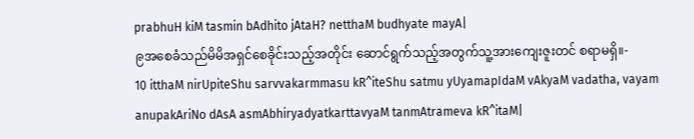prabhuH kiM tasmin bAdhito jAtaH? netthaM budhyate mayA|
၉အစေခံသည်မိမိအရှင်စေခိုင်းသည့်အတိုင်း ဆောင်ရွက်သည့်အတွက်သူ့အားကျေးဇူးတင် စရာမရှိ။-
10 itthaM nirUpiteShu sarvvakarmmasu kR^iteShu satmu yUyamapIdaM vAkyaM vadatha, vayam anupakAriNo dAsA asmAbhiryadyatkarttavyaM tanmAtrameva kR^itaM|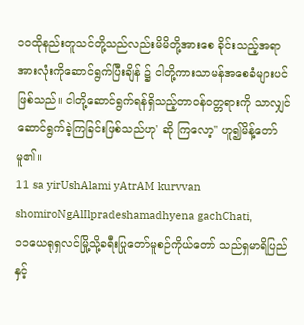၁၀ထိုနည်းတူသင်တို့သည်လည်းမိမိတို့အားစေ ခိုင်းသည့်အရာအားလုံးကိုဆောင်ရွက်ပြီးချိန် ၌ ငါတို့ကားသာမန်အစေခံများပင်ဖြစ်သည်။ ငါတို့ဆောင်ရွက်ရန်ရှိသည့်တာဝန်ဝတ္တရားကို သာလျှင်ဆောင်ရွက်ခဲ့ကြခြင်းဖြစ်သည်ဟု' ဆို ကြလော့'' ဟူ၍မိန့်တော်မူ၏။
11 sa yirUshAlami yAtrAM kurvvan shomiroNgAlIlpradeshamadhyena gachChati,
၁၁ယေရုရှလင်မြို့သို့ခရီးပြုတော်မူစဉ်ကိုယ်တော် သည်ရှမာရိပြည်နှင့်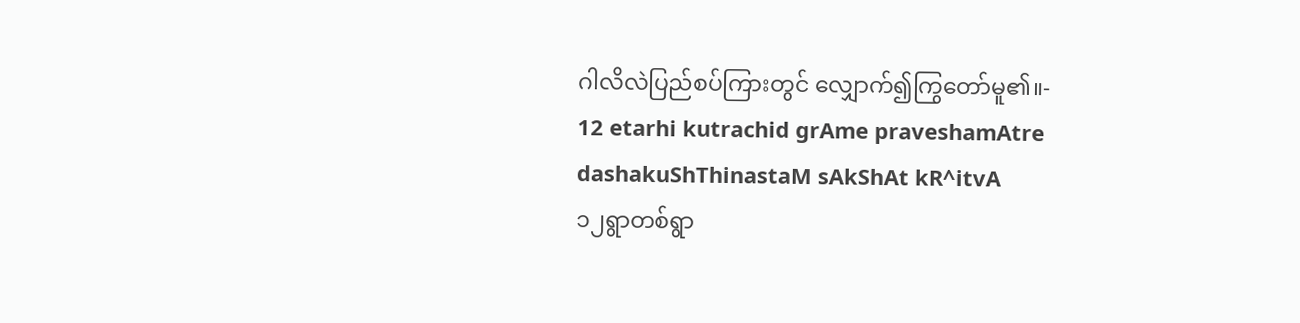ဂါလိလဲပြည်စပ်ကြားတွင် လျှောက်၍ကြွတော်မူ၏။-
12 etarhi kutrachid grAme praveshamAtre dashakuShThinastaM sAkShAt kR^itvA
၁၂ရွာတစ်ရွာ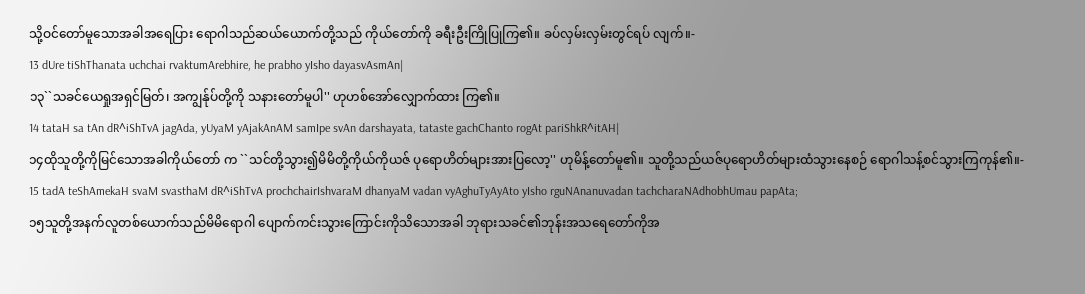သို့ဝင်တော်မူသောအခါအရေပြား ရောဂါသည်ဆယ်ယောက်တို့သည် ကိုယ်တော်ကို ခရီးဦးကြိုပြုကြ၏။ ခပ်လှမ်းလှမ်းတွင်ရပ် လျက်။-
13 dUre tiShThanata uchchai rvaktumArebhire, he prabho yIsho dayasvAsmAn|
၁၃``သခင်ယေရှုအရှင်မြတ်၊ အကျွန်ုပ်တို့ကို သနားတော်မူပါ'' ဟုဟစ်အော်လျှောက်ထား ကြ၏။
14 tataH sa tAn dR^iShTvA jagAda, yUyaM yAjakAnAM samIpe svAn darshayata, tataste gachChanto rogAt pariShkR^itAH|
၁၄ထိုသူတို့ကိုမြင်သောအခါကိုယ်တော် က ``သင်တို့သွား၍မိမိတို့ကိုယ်ကိုယဇ် ပုရောဟိတ်များအားပြလော့'' ဟုမိန့်တော်မူ၏။ သူတို့သည်ယဇ်ပုရောဟိတ်များထံသွားနေစဉ် ရောဂါသန့်စင်သွားကြကုန်၏။-
15 tadA teShAmekaH svaM svasthaM dR^iShTvA prochchairIshvaraM dhanyaM vadan vyAghuTyAyAto yIsho rguNAnanuvadan tachcharaNAdhobhUmau papAta;
၁၅သူတို့အနက်လူတစ်ယောက်သည်မိမိရောဂါ ပျောက်ကင်းသွားကြောင်းကိုသိသောအခါ ဘုရားသခင်၏ဘုန်းအသရေတော်ကိုအ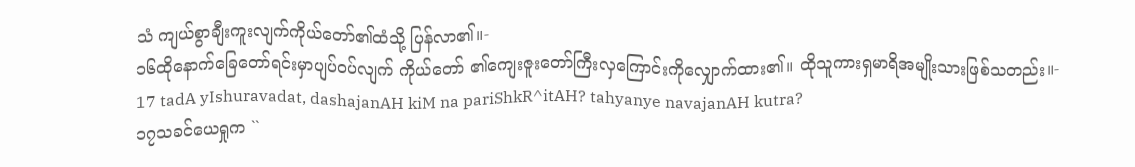သံ ကျယ်စွာချီးကူးလျက်ကိုယ်တော်၏ထံသို့ ပြန်လာ၏။-
၁၆ထိုနောက်ခြေတော်ရင်းမှာပျပ်ဝပ်လျက် ကိုယ်တော် ၏ကျေးဇူးတော်ကြီးလှကြောင်းကိုလျှောက်ထား၏။ ထိုသူကားရှမာရိအမျိုးသားဖြစ်သတည်း။-
17 tadA yIshuravadat, dashajanAH kiM na pariShkR^itAH? tahyanye navajanAH kutra?
၁၇သခင်ယေရှုက ``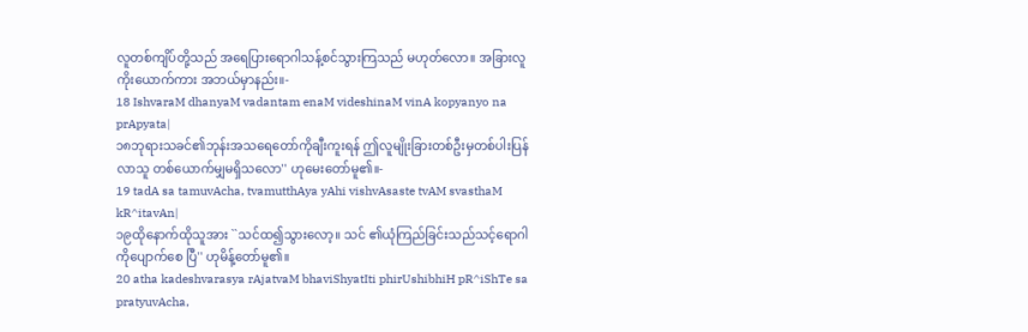လူတစ်ကျိပ်တို့သည် အရေပြားရောဂါသန့်စင်သွားကြသည် မဟုတ်လော။ အခြားလူကိုးယောက်ကား အဘယ်မှာနည်း။-
18 IshvaraM dhanyaM vadantam enaM videshinaM vinA kopyanyo na prApyata|
၁၈ဘုရားသခင်၏ဘုန်းအသရေတော်ကိုချီးကူးရန် ဤလူမျိုးခြားတစ်ဦးမှတစ်ပါးပြန်လာသူ တစ်ယောက်မျှမရှိသလော'' ဟုမေးတော်မူ၏။-
19 tadA sa tamuvAcha, tvamutthAya yAhi vishvAsaste tvAM svasthaM kR^itavAn|
၁၉ထိုနောက်ထိုသူအား ``သင်ထ၍သွားလော့။ သင် ၏ယုံကြည်ခြင်းသည်သင့်ရောဂါကိုပျောက်စေ ပြီ'' ဟုမိန့်တော်မူ၏။
20 atha kadeshvarasya rAjatvaM bhaviShyatIti phirUshibhiH pR^iShTe sa pratyuvAcha,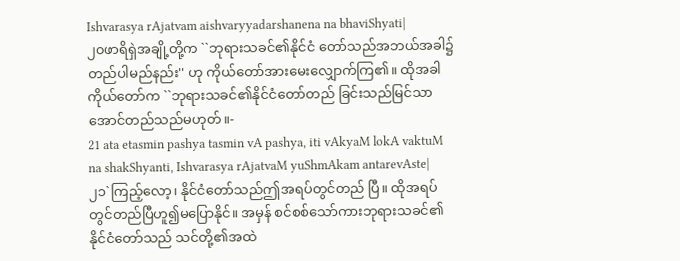Ishvarasya rAjatvam aishvaryyadarshanena na bhaviShyati|
၂၀ဖာရိရှဲအချို့တို့က ``ဘုရားသခင်၏နိုင်ငံ တော်သည်အဘယ်အခါ၌တည်ပါမည်နည်း'' ဟု ကိုယ်တော်အားမေးလျှောက်ကြ၏။ ထိုအခါ ကိုယ်တော်က ``ဘုရားသခင်၏နိုင်ငံတော်တည် ခြင်းသည်မြင်သာအောင်တည်သည်မဟုတ်။-
21 ata etasmin pashya tasmin vA pashya, iti vAkyaM lokA vaktuM na shakShyanti, Ishvarasya rAjatvaM yuShmAkam antarevAste|
၂၁`ကြည့်လော့၊ နိုင်ငံတော်သည်ဤအရပ်တွင်တည် ပြီ။ ထိုအရပ်တွင်တည်ပြီဟူ၍မပြောနိုင်။ အမှန် စင်စစ်သော်ကားဘုရားသခင်၏နိုင်ငံတော်သည် သင်တို့၏အထဲ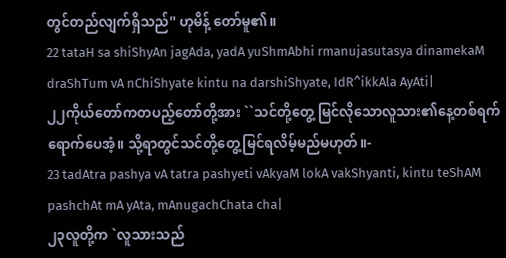တွင်တည်လျက်ရှိသည်'' ဟုမိန့် တော်မူ၏။
22 tataH sa shiShyAn jagAda, yadA yuShmAbhi rmanujasutasya dinamekaM draShTum vA nChiShyate kintu na darshiShyate, IdR^ikkAla AyAti|
၂၂ကိုယ်တော်ကတပည့်တော်တို့အား ``သင်တို့တွေ့ မြင်လိုသောလူသား၏နေ့တစ်ရက်ရောက်ပေအံ့။ သို့ရာတွင်သင်တို့တွေ့မြင်ရလိမ့်မည်မဟုတ်။-
23 tadAtra pashya vA tatra pashyeti vAkyaM lokA vakShyanti, kintu teShAM pashchAt mA yAta, mAnugachChata cha|
၂၃လူတို့က `လူသားသည်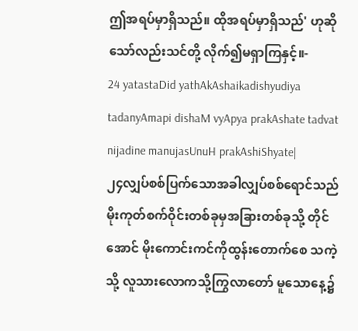ဤအရပ်မှာရှိသည်။ ထိုအရပ်မှာရှိသည်' ဟုဆိုသော်လည်းသင်တို့ လိုက်၍မရှာကြနှင့်။-
24 yatastaDid yathAkAshaikadishyudiya tadanyAmapi dishaM vyApya prakAshate tadvat nijadine manujasUnuH prakAshiShyate|
၂၄လျှပ်စစ်ပြက်သောအခါလျှပ်စစ်ရောင်သည် မိုးကုတ်စက်ဝိုင်းတစ်ခုမှအခြားတစ်ခုသို့ တိုင်အောင် မိုးကောင်းကင်ကိုထွန်းတောက်စေ သကဲ့သို့ လူသားလောကသို့ကြွလာတော် မူသောနေ့၌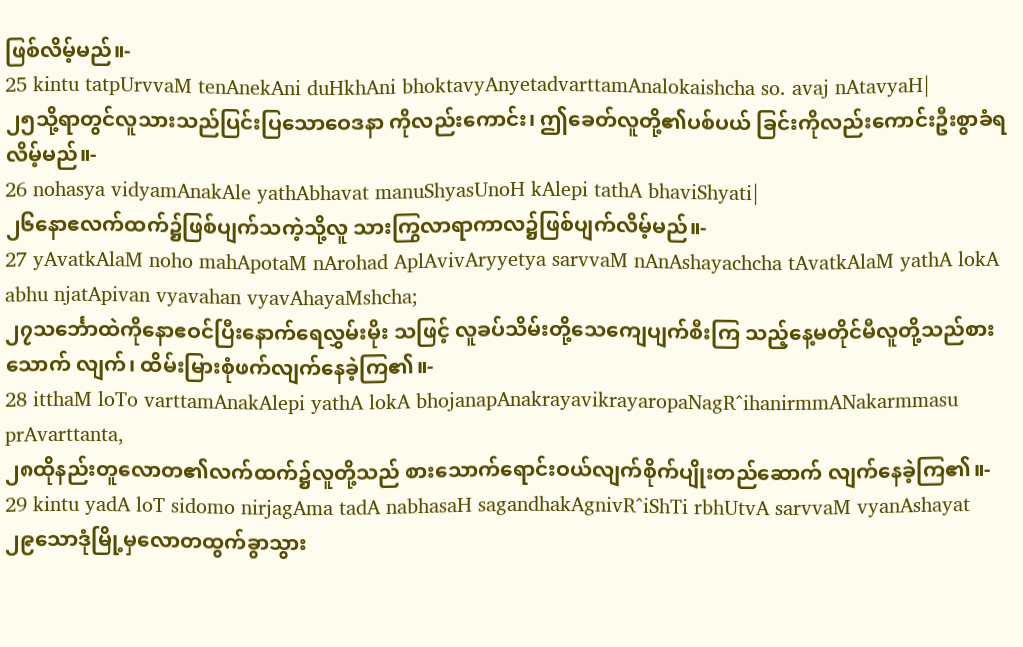ဖြစ်လိမ့်မည်။-
25 kintu tatpUrvvaM tenAnekAni duHkhAni bhoktavyAnyetadvarttamAnalokaishcha so. avaj nAtavyaH|
၂၅သို့ရာတွင်လူသားသည်ပြင်းပြသောဝေဒနာ ကိုလည်းကောင်း၊ ဤခေတ်လူတို့၏ပစ်ပယ် ခြင်းကိုလည်းကောင်းဦးစွာခံရလိမ့်မည်။-
26 nohasya vidyamAnakAle yathAbhavat manuShyasUnoH kAlepi tathA bhaviShyati|
၂၆နောဧလက်ထက်၌ဖြစ်ပျက်သကဲ့သို့လူ သားကြွလာရာကာလ၌ဖြစ်ပျက်လိမ့်မည်။-
27 yAvatkAlaM noho mahApotaM nArohad AplAvivAryyetya sarvvaM nAnAshayachcha tAvatkAlaM yathA lokA abhu njatApivan vyavahan vyavAhayaMshcha;
၂၇သင်္ဘောထဲကိုနောဧဝင်ပြီးနောက်ရေလွှမ်းမိုး သဖြင့် လူခပ်သိမ်းတို့သေကျေပျက်စီးကြ သည့်နေ့မတိုင်မီလူတို့သည်စားသောက် လျက်၊ ထိမ်းမြားစုံဖက်လျက်နေခဲ့ကြ၏။-
28 itthaM loTo varttamAnakAlepi yathA lokA bhojanapAnakrayavikrayaropaNagR^ihanirmmANakarmmasu prAvarttanta,
၂၈ထိုနည်းတူလောတ၏လက်ထက်၌လူတို့သည် စားသောက်ရောင်းဝယ်လျက်စိုက်ပျိုးတည်ဆောက် လျက်နေခဲ့ကြ၏။-
29 kintu yadA loT sidomo nirjagAma tadA nabhasaH sagandhakAgnivR^iShTi rbhUtvA sarvvaM vyanAshayat
၂၉သောဒုံမြို့မှလောတထွက်ခွာသွား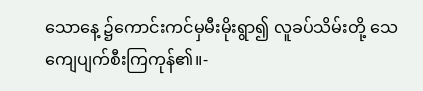သောနေ့ ၌ကောင်းကင်မှမီးမိုးရွာ၍ လူခပ်သိမ်းတို့ သေကျေပျက်စီးကြကုန်၏။-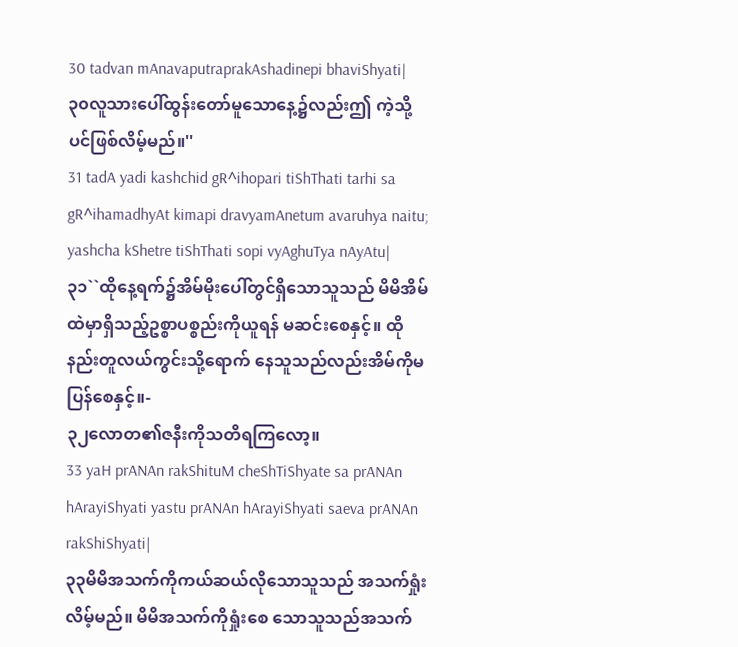30 tadvan mAnavaputraprakAshadinepi bhaviShyati|
၃၀လူသားပေါ်ထွန်းတော်မူသောနေ့၌လည်းဤ ကဲ့သို့ပင်ဖြစ်လိမ့်မည်။''
31 tadA yadi kashchid gR^ihopari tiShThati tarhi sa gR^ihamadhyAt kimapi dravyamAnetum avaruhya naitu; yashcha kShetre tiShThati sopi vyAghuTya nAyAtu|
၃၁``ထိုနေ့ရက်၌အိမ်မိုးပေါ်တွင်ရှိသောသူသည် မိမိအိမ်ထဲမှာရှိသည့်ဥစ္စာပစ္စည်းကိုယူရန် မဆင်းစေနှင့်။ ထိုနည်းတူလယ်ကွင်းသို့ရောက် နေသူသည်လည်းအိမ်ကိုမပြန်စေနှင့်။-
၃၂လောတ၏ဇနီးကိုသတိရကြလော့။
33 yaH prANAn rakShituM cheShTiShyate sa prANAn hArayiShyati yastu prANAn hArayiShyati saeva prANAn rakShiShyati|
၃၃မိမိအသက်ကိုကယ်ဆယ်လိုသောသူသည် အသက်ရှုံးလိမ့်မည်။ မိမိအသက်ကိုရှုံးစေ သောသူသည်အသက်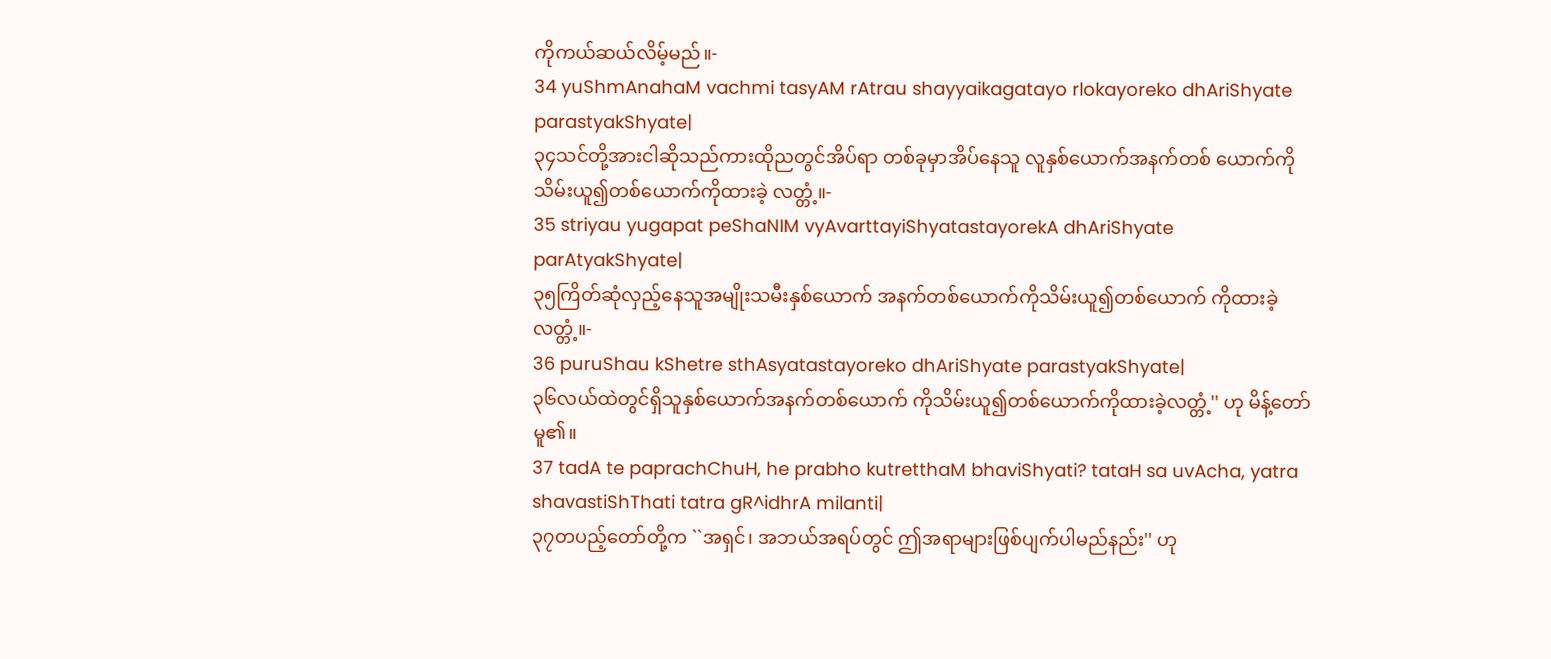ကိုကယ်ဆယ်လိမ့်မည်။-
34 yuShmAnahaM vachmi tasyAM rAtrau shayyaikagatayo rlokayoreko dhAriShyate parastyakShyate|
၃၄သင်တို့အားငါဆိုသည်ကားထိုညတွင်အိပ်ရာ တစ်ခုမှာအိပ်နေသူ လူနှစ်ယောက်အနက်တစ် ယောက်ကိုသိမ်းယူ၍တစ်ယောက်ကိုထားခဲ့ လတ္တံ့။-
35 striyau yugapat peShaNIM vyAvarttayiShyatastayorekA dhAriShyate parAtyakShyate|
၃၅ကြိတ်ဆုံလှည့်နေသူအမျိုးသမီးနှစ်ယောက် အနက်တစ်ယောက်ကိုသိမ်းယူ၍တစ်ယောက် ကိုထားခဲ့လတ္တံ့။-
36 puruShau kShetre sthAsyatastayoreko dhAriShyate parastyakShyate|
၃၆လယ်ထဲတွင်ရှိသူနှစ်ယောက်အနက်တစ်ယောက် ကိုသိမ်းယူ၍တစ်ယောက်ကိုထားခဲ့လတ္တံ့'' ဟု မိန့်တော်မူ၏။
37 tadA te paprachChuH, he prabho kutretthaM bhaviShyati? tataH sa uvAcha, yatra shavastiShThati tatra gR^idhrA milanti|
၃၇တပည့်တော်တို့က ``အရှင်၊ အဘယ်အရပ်တွင် ဤအရာများဖြစ်ပျက်ပါမည်နည်း'' ဟု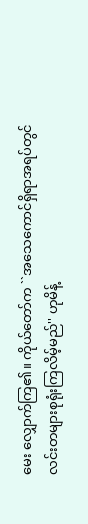မေး လျှောက်ကြ၏။ ကိုယ်တော်က ``အသေကောင်ရှိရာအရပ်တွင် လင်းတများစုရုံးကြလိမ့်မည်'' ဟုမိန့်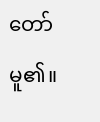တော် မူ၏။